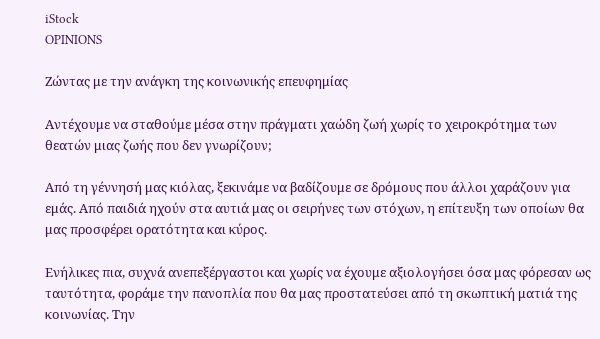iStock
OPINIONS

Ζώντας με την ανάγκη της κοινωνικής επευφημίας

Αντέχουμε να σταθούμε μέσα στην πράγματι χαώδη ζωή χωρίς το χειροκρότημα των θεατών μιας ζωής που δεν γνωρίζουν;

Από τη γέννησή μας κιόλας, ξεκινάμε να βαδίζουμε σε δρόμους που άλλοι χαράζουν για εμάς. Από παιδιά ηχούν στα αυτιά μας οι σειρήνες των στόχων, η επίτευξη των οποίων θα μας προσφέρει ορατότητα και κύρος.

Ενήλικες πια, συχνά ανεπεξέργαστοι και χωρίς να έχουμε αξιολογήσει όσα μας φόρεσαν ως ταυτότητα, φοράμε την πανοπλία που θα μας προστατεύσει από τη σκωπτική ματιά της κοινωνίας. Την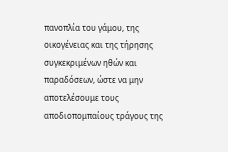πανοπλία του γάμου, της οικογένειας και της τήρησης συγκεκριμένων ηθών και παραδόσεων, ώστε να μην αποτελέσουμε τους αποδιοπομπαίους τράγους της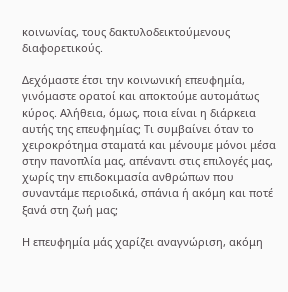κοινωνίας, τους δακτυλοδεικτούμενους διαφορετικούς.

Δεχόμαστε έτσι την κοινωνική επευφημία, γινόμαστε ορατοί και αποκτούμε αυτομάτως κύρος. Αλήθεια, όμως, ποια είναι η διάρκεια αυτής της επευφημίας; Τι συμβαίνει όταν το χειροκρότημα σταματά και μένουμε μόνοι μέσα στην πανοπλία μας, απέναντι στις επιλογές μας, χωρίς την επιδοκιμασία ανθρώπων που συναντάμε περιοδικά, σπάνια ή ακόμη και ποτέ ξανά στη ζωή μας;

Η επευφημία μάς χαρίζει αναγνώριση, ακόμη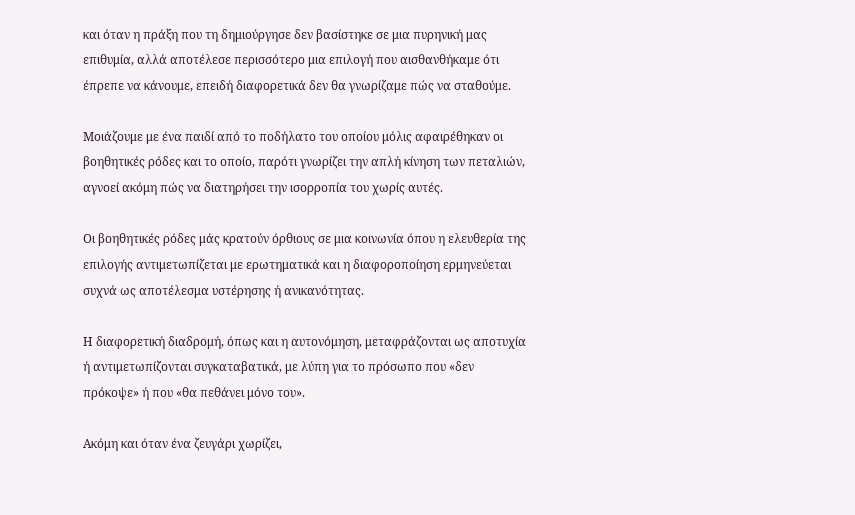και όταν η πράξη που τη δημιούργησε δεν βασίστηκε σε μια πυρηνική μας επιθυμία, αλλά αποτέλεσε περισσότερο μια επιλογή που αισθανθήκαμε ότι έπρεπε να κάνουμε, επειδή διαφορετικά δεν θα γνωρίζαμε πώς να σταθούμε.

Μοιάζουμε με ένα παιδί από το ποδήλατο του οποίου μόλις αφαιρέθηκαν οι βοηθητικές ρόδες και το οποίο, παρότι γνωρίζει την απλή κίνηση των πεταλιών, αγνοεί ακόμη πώς να διατηρήσει την ισορροπία του χωρίς αυτές.

Οι βοηθητικές ρόδες μάς κρατούν όρθιους σε μια κοινωνία όπου η ελευθερία της επιλογής αντιμετωπίζεται με ερωτηματικά και η διαφοροποίηση ερμηνεύεται συχνά ως αποτέλεσμα υστέρησης ή ανικανότητας.

Η διαφορετική διαδρομή, όπως και η αυτονόμηση, μεταφράζονται ως αποτυχία ή αντιμετωπίζονται συγκαταβατικά, με λύπη για το πρόσωπο που «δεν πρόκοψε» ή που «θα πεθάνει μόνο του».

Ακόμη και όταν ένα ζευγάρι χωρίζει,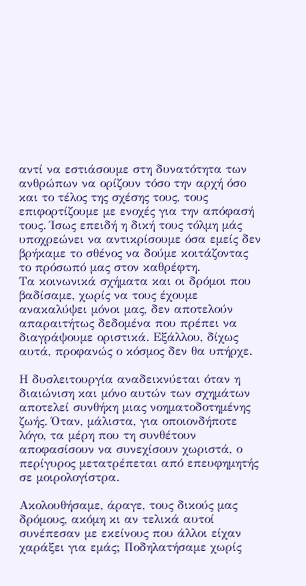αντί να εστιάσουμε στη δυνατότητα των ανθρώπων να ορίζουν τόσο την αρχή όσο και το τέλος της σχέσης τους, τους επιφορτίζουμε με ενοχές για την απόφασή τους. Ίσως επειδή η δική τους τόλμη μάς υποχρεώνει να αντικρίσουμε όσα εμείς δεν βρήκαμε το σθένος να δούμε κοιτάζοντας το πρόσωπό μας στον καθρέφτη.
Τα κοινωνικά σχήματα και οι δρόμοι που βαδίσαμε, χωρίς να τους έχουμε ανακαλύψει μόνοι μας, δεν αποτελούν απαραιτήτως δεδομένα που πρέπει να διαγράψουμε οριστικά. Εξάλλου, δίχως αυτά, προφανώς ο κόσμος δεν θα υπήρχε.

Η δυσλειτουργία αναδεικνύεται όταν η διαιώνιση και μόνο αυτών των σχημάτων αποτελεί συνθήκη μιας νοηματοδοτημένης ζωής. Όταν, μάλιστα, για οποιονδήποτε λόγο, τα μέρη που τη συνθέτουν αποφασίσουν να συνεχίσουν χωριστά, ο περίγυρος μετατρέπεται από επευφημητής σε μοιρολογίστρα.

Ακολουθήσαμε, άραγε, τους δικούς μας δρόμους, ακόμη κι αν τελικά αυτοί συνέπεσαν με εκείνους που άλλοι είχαν χαράξει για εμάς; Ποδηλατήσαμε χωρίς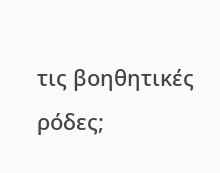τις βοηθητικές ρόδες;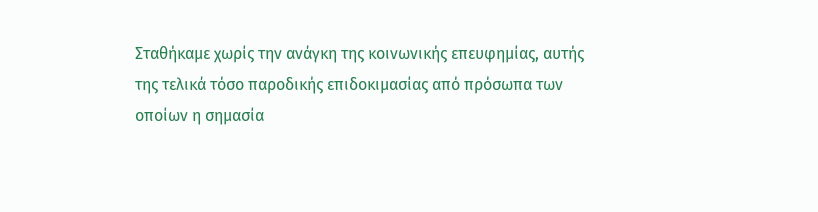Σταθήκαμε χωρίς την ανάγκη της κοινωνικής επευφημίας, αυτής της τελικά τόσο παροδικής επιδοκιμασίας από πρόσωπα των οποίων η σημασία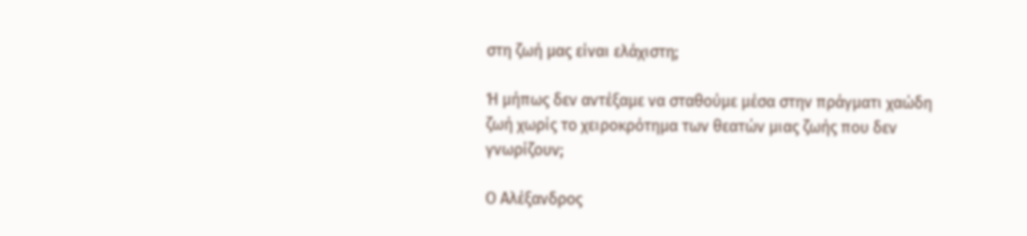στη ζωή μας είναι ελάχιστη;

Ή μήπως δεν αντέξαμε να σταθούμε μέσα στην πράγματι χαώδη ζωή χωρίς το χειροκρότημα των θεατών μιας ζωής που δεν γνωρίζουν;

Ο Αλέξανδρος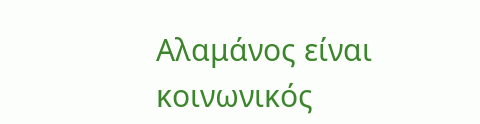Αλαμάνος είναι κοινωνικός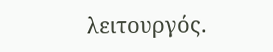λειτουργός.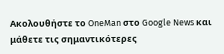Ακολουθήστε το OneMan στο Google News και μάθετε τις σημαντικότερες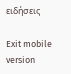ειδήσεις

Exit mobile version